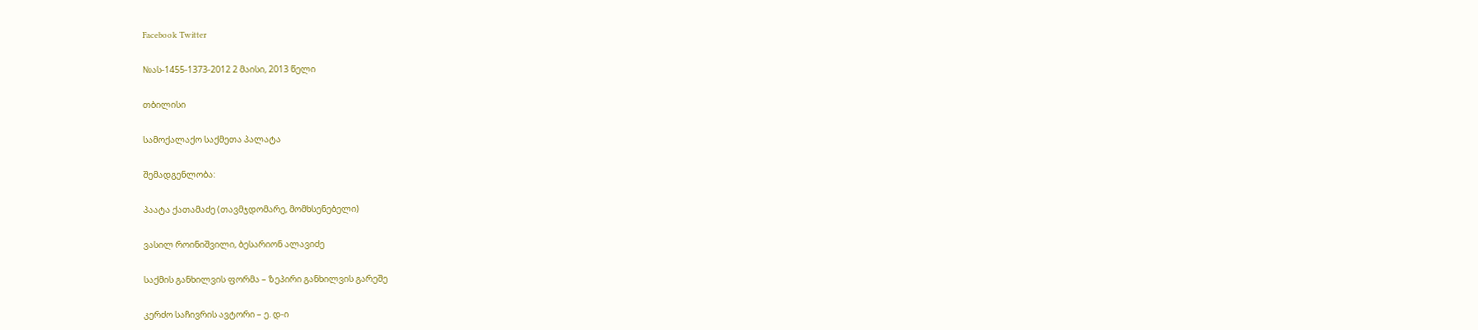Facebook Twitter

№ას-1455-1373-2012 2 მაისი, 2013 წელი

თბილისი

სამოქალაქო საქმეთა პალატა

შემადგენლობა:

პაატა ქათამაძე (თავმჯდომარე, მომხსენებელი)

ვასილ როინიშვილი, ბესარიონ ალავიძე

საქმის განხილვის ფორმა – ზეპირი განხილვის გარეშე

კერძო საჩივრის ავტორი – ე. დ-ი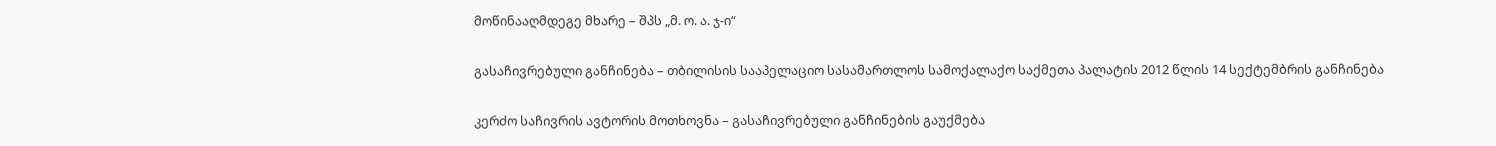მოწინააღმდეგე მხარე – შპს „მ. ო. ა. ჯ-ი“

გასაჩივრებული განჩინება – თბილისის სააპელაციო სასამართლოს სამოქალაქო საქმეთა პალატის 2012 წლის 14 სექტემბრის განჩინება

კერძო საჩივრის ავტორის მოთხოვნა – გასაჩივრებული განჩინების გაუქმება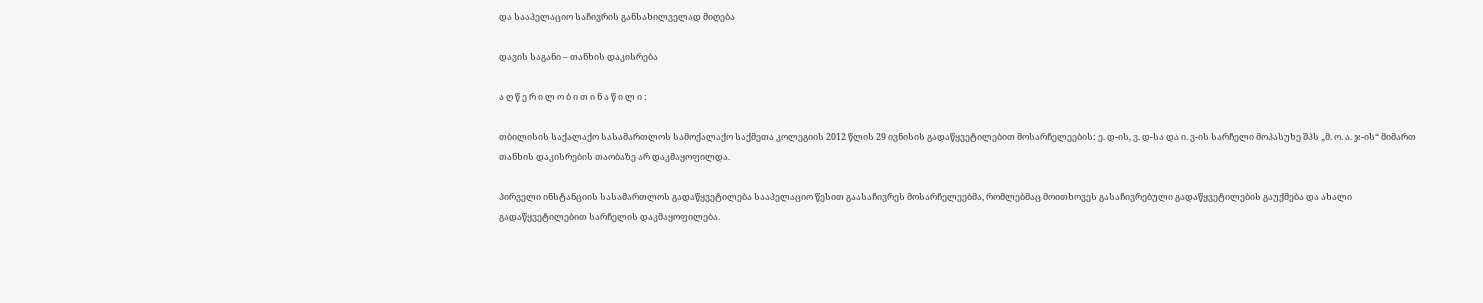და სააპელაციო საჩივრის განსახილველად მიღება

დავის საგანი – თანხის დაკისრება

ა ღ წ ე რ ი ლ ო ბ ი თ ი ნ ა წ ი ლ ი :

თბილისის საქალაქო სასამართლოს სამოქალაქო საქმეთა კოლეგიის 2012 წლის 29 ივნისის გადაწყვეტილებით მოსარჩელეების: ე. დ-ის, ვ. დ-სა და ი. ვ-ის სარჩელი მოპასუხე შპს „მ. ო. ა. ჯ-ის“ მიმართ თანხის დაკისრების თაობაზე არ დაკმაყოფილდა.

პირველი ინსტანციის სასამართლოს გადაწყვეტილება სააპელაციო წესით გაასაჩივრეს მოსარჩელეებმა, რომლებმაც მოითხოვეს გასაჩივრებული გადაწყვეტილების გაუქმება და ახალი გადაწყვეტილებით სარჩელის დაკმაყოფილება.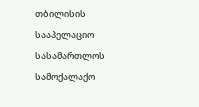თბილისის სააპელაციო სასამართლოს სამოქალაქო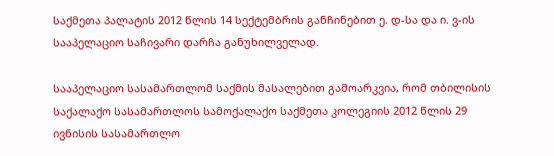საქმეთა პალატის 2012 წლის 14 სექტემბრის განჩინებით ე. დ-სა და ი. ვ-ის სააპელაციო საჩივარი დარჩა განუხილველად.

სააპელაციო სასამართლომ საქმის მასალებით გამოარკვია, რომ თბილისის საქალაქო სასამართლოს სამოქალაქო საქმეთა კოლეგიის 2012 წლის 29 ივნისის სასამართლო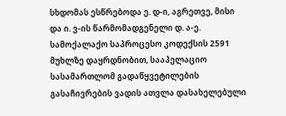სხდომას ესწრებოდა ე. დ-ი, აგრეთვე, მისი და ი. ვ-ის წარმომადგენელი დ. ა-ე. სამოქალაქო საპროცესო კოდექსის 2591 მუხლზე დაყრდნობით, სააპელაციო სასამართლომ გადაწყვეტილების გასაჩივრების ვადის ათვლა დასახელებული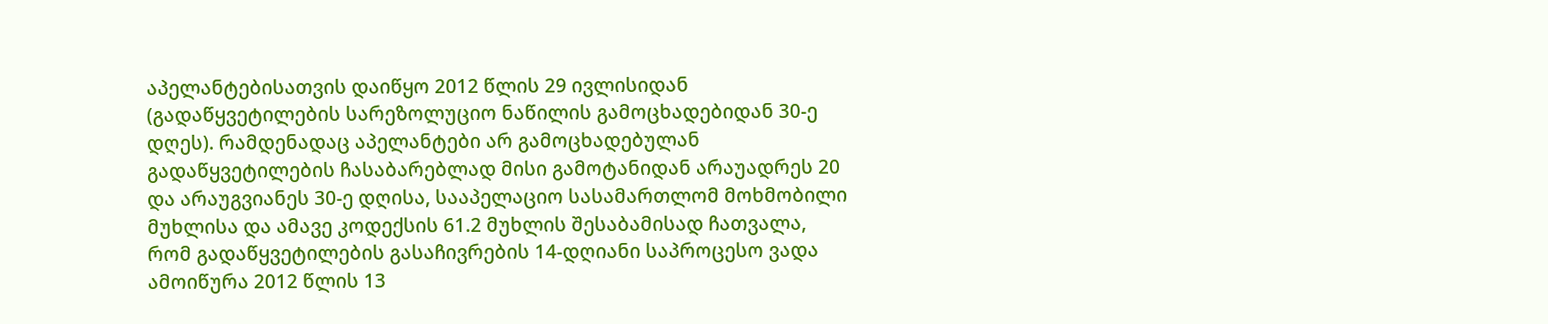აპელანტებისათვის დაიწყო 2012 წლის 29 ივლისიდან (გადაწყვეტილების სარეზოლუციო ნაწილის გამოცხადებიდან 30-ე დღეს). რამდენადაც აპელანტები არ გამოცხადებულან გადაწყვეტილების ჩასაბარებლად მისი გამოტანიდან არაუადრეს 20 და არაუგვიანეს 30-ე დღისა, სააპელაციო სასამართლომ მოხმობილი მუხლისა და ამავე კოდექსის 61.2 მუხლის შესაბამისად ჩათვალა, რომ გადაწყვეტილების გასაჩივრების 14-დღიანი საპროცესო ვადა ამოიწურა 2012 წლის 13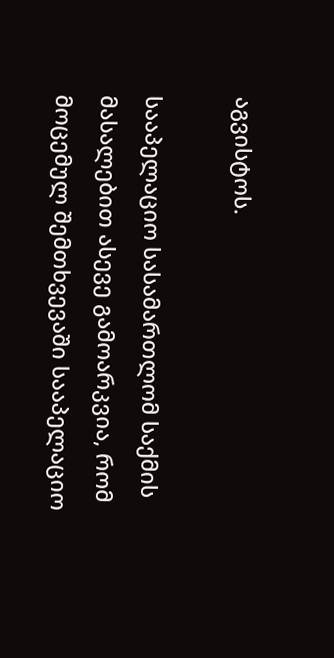აგვისტოს.

სააპელაციო სასამართლომ საქმის მასალებით ასევე გამოარკვია, რომ მოცემულ შემთხვევაში სააპელაციო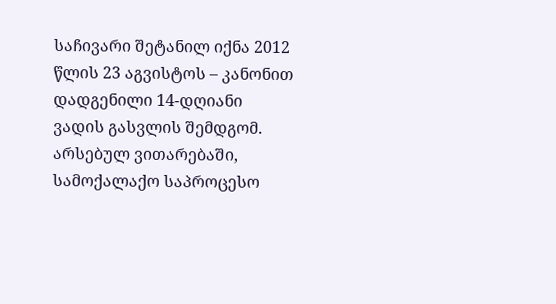საჩივარი შეტანილ იქნა 2012 წლის 23 აგვისტოს – კანონით დადგენილი 14-დღიანი ვადის გასვლის შემდგომ. არსებულ ვითარებაში, სამოქალაქო საპროცესო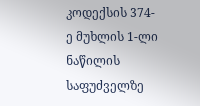კოდექსის 374-ე მუხლის 1-ლი ნაწილის საფუძველზე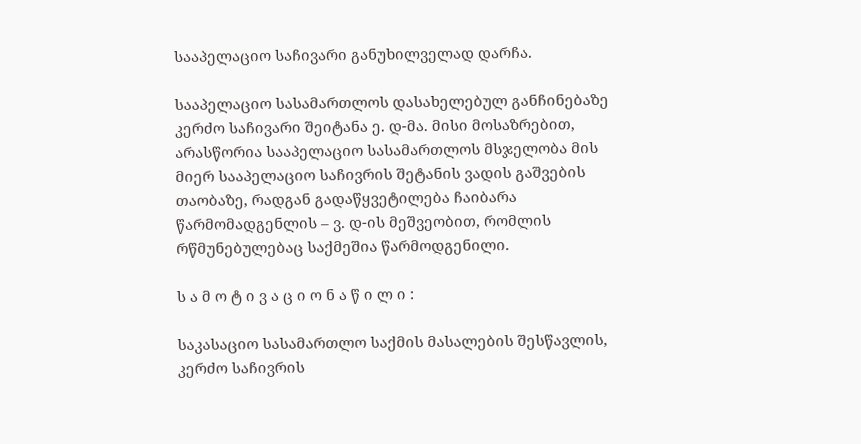სააპელაციო საჩივარი განუხილველად დარჩა.

სააპელაციო სასამართლოს დასახელებულ განჩინებაზე კერძო საჩივარი შეიტანა ე. დ-მა. მისი მოსაზრებით, არასწორია სააპელაციო სასამართლოს მსჯელობა მის მიერ სააპელაციო საჩივრის შეტანის ვადის გაშვების თაობაზე, რადგან გადაწყვეტილება ჩაიბარა წარმომადგენლის – ვ. დ-ის მეშვეობით, რომლის რწმუნებულებაც საქმეშია წარმოდგენილი.

ს ა მ ო ტ ი ვ ა ც ი ო ნ ა წ ი ლ ი :

საკასაციო სასამართლო საქმის მასალების შესწავლის, კერძო საჩივრის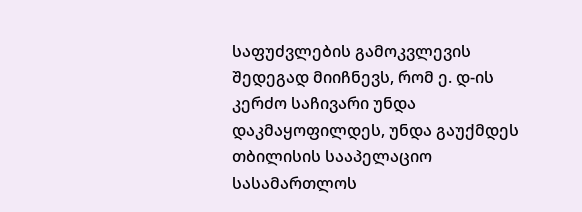საფუძვლების გამოკვლევის შედეგად მიიჩნევს, რომ ე. დ-ის კერძო საჩივარი უნდა დაკმაყოფილდეს, უნდა გაუქმდეს თბილისის სააპელაციო სასამართლოს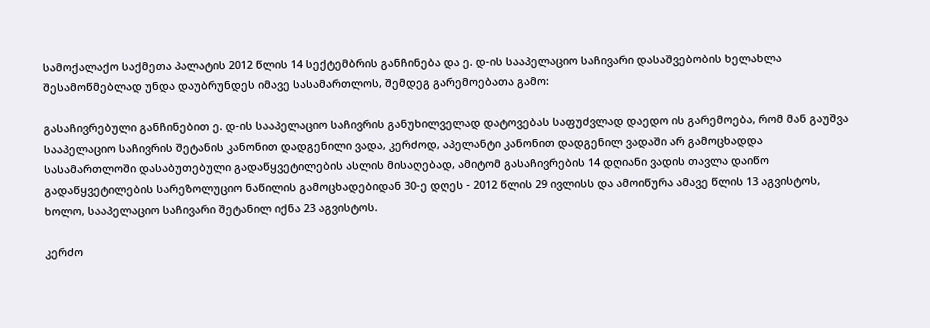სამოქალაქო საქმეთა პალატის 2012 წლის 14 სექტემბრის განჩინება და ე. დ-ის სააპელაციო საჩივარი დასაშვებობის ხელახლა შესამოწმებლად უნდა დაუბრუნდეს იმავე სასამართლოს, შემდეგ გარემოებათა გამო:

გასაჩივრებული განჩინებით ე. დ-ის სააპელაციო საჩივრის განუხილველად დატოვებას საფუძვლად დაედო ის გარემოება, რომ მან გაუშვა სააპელაციო საჩივრის შეტანის კანონით დადგენილი ვადა, კერძოდ, აპელანტი კანონით დადგენილ ვადაში არ გამოცხადდა სასამართლოში დასაბუთებული გადაწყვეტილების ასლის მისაღებად, ამიტომ გასაჩივრების 14 დღიანი ვადის თავლა დაიწო გადაწყვეტილების სარეზოლუციო ნაწილის გამოცხადებიდან 30-ე დღეს - 2012 წლის 29 ივლისს და ამოიწურა ამავე წლის 13 აგვისტოს, ხოლო, სააპელაციო საჩივარი შეტანილ იქნა 23 აგვისტოს.

კერძო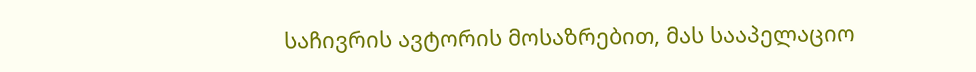საჩივრის ავტორის მოსაზრებით, მას სააპელაციო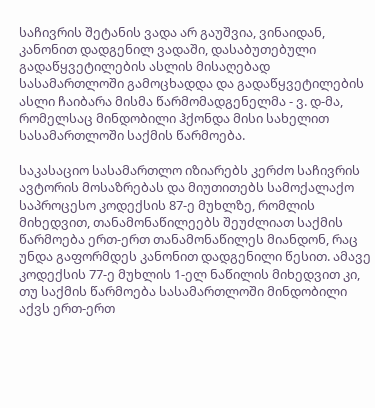საჩივრის შეტანის ვადა არ გაუშვია, ვინაიდან, კანონით დადგენილ ვადაში, დასაბუთებული გადაწყვეტილების ასლის მისაღებად სასამართლოში გამოცხადდა და გადაწყვეტილების ასლი ჩაიბარა მისმა წარმომადგენელმა - ვ. დ-მა, რომელსაც მინდობილი ჰქონდა მისი სახელით სასამართლოში საქმის წარმოება.

საკასაციო სასამართლო იზიარებს კერძო საჩივრის ავტორის მოსაზრებას და მიუთითებს სამოქალაქო საპროცესო კოდექსის 87-ე მუხლზე, რომლის მიხედვით, თანამონაწილეებს შეუძლიათ საქმის წარმოება ერთ-ერთ თანამონაწილეს მიანდონ, რაც უნდა გაფორმდეს კანონით დადგენილი წესით. ამავე კოდექსის 77-ე მუხლის 1-ელ ნაწილის მიხედვით კი, თუ საქმის წარმოება სასამართლოში მინდობილი აქვს ერთ-ერთ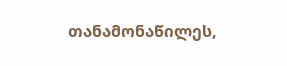თანამონაწილეს,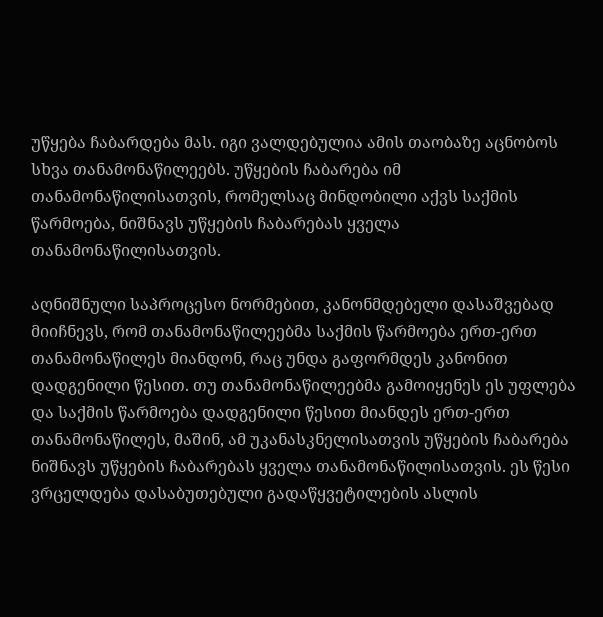უწყება ჩაბარდება მას. იგი ვალდებულია ამის თაობაზე აცნობოს სხვა თანამონაწილეებს. უწყების ჩაბარება იმ თანამონაწილისათვის, რომელსაც მინდობილი აქვს საქმის წარმოება, ნიშნავს უწყების ჩაბარებას ყველა თანამონაწილისათვის.

აღნიშნული საპროცესო ნორმებით, კანონმდებელი დასაშვებად მიიჩნევს, რომ თანამონაწილეებმა საქმის წარმოება ერთ-ერთ თანამონაწილეს მიანდონ, რაც უნდა გაფორმდეს კანონით დადგენილი წესით. თუ თანამონაწილეებმა გამოიყენეს ეს უფლება და საქმის წარმოება დადგენილი წესით მიანდეს ერთ-ერთ თანამონაწილეს, მაშინ, ამ უკანასკნელისათვის უწყების ჩაბარება ნიშნავს უწყების ჩაბარებას ყველა თანამონაწილისათვის. ეს წესი ვრცელდება დასაბუთებული გადაწყვეტილების ასლის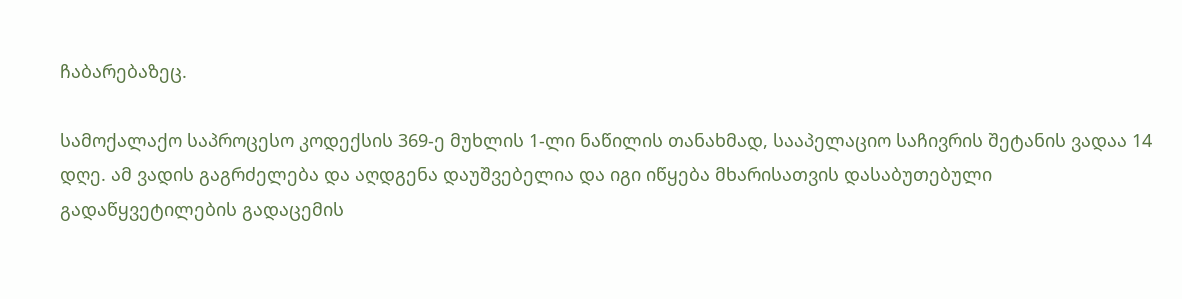ჩაბარებაზეც.

სამოქალაქო საპროცესო კოდექსის 369-ე მუხლის 1-ლი ნაწილის თანახმად, სააპელაციო საჩივრის შეტანის ვადაა 14 დღე. ამ ვადის გაგრძელება და აღდგენა დაუშვებელია და იგი იწყება მხარისათვის დასაბუთებული გადაწყვეტილების გადაცემის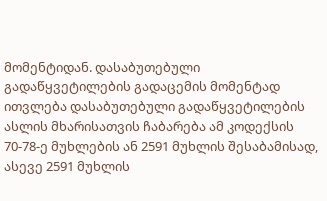მომენტიდან. დასაბუთებული გადაწყვეტილების გადაცემის მომენტად ითვლება დასაბუთებული გადაწყვეტილების ასლის მხარისათვის ჩაბარება ამ კოდექსის 70-78-ე მუხლების ან 2591 მუხლის შესაბამისად, ასევე 2591 მუხლის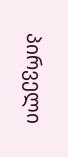პირველი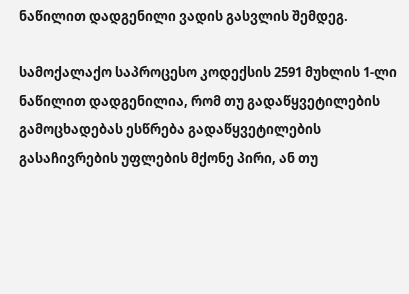ნაწილით დადგენილი ვადის გასვლის შემდეგ.

სამოქალაქო საპროცესო კოდექსის 2591 მუხლის 1-ლი ნაწილით დადგენილია, რომ თუ გადაწყვეტილების გამოცხადებას ესწრება გადაწყვეტილების გასაჩივრების უფლების მქონე პირი, ან თუ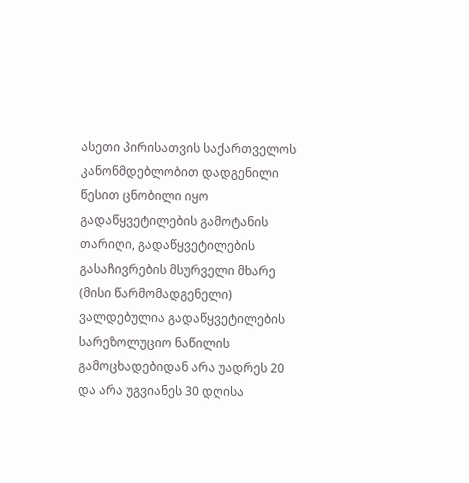ასეთი პირისათვის საქართველოს კანონმდებლობით დადგენილი წესით ცნობილი იყო გადაწყვეტილების გამოტანის თარიღი, გადაწყვეტილების გასაჩივრების მსურველი მხარე (მისი წარმომადგენელი) ვალდებულია გადაწყვეტილების სარეზოლუციო ნაწილის გამოცხადებიდან არა უადრეს 20 და არა უგვიანეს 30 დღისა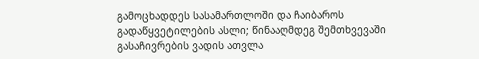გამოცხადდეს სასამართლოში და ჩაიბაროს გადაწყვეტილების ასლი; წინააღმდეგ შემთხვევაში გასაჩივრების ვადის ათვლა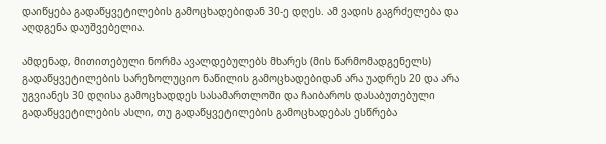დაიწყება გადაწყვეტილების გამოცხადებიდან 30-ე დღეს. ამ ვადის გაგრძელება და აღდგენა დაუშვებელია.

ამდენად, მითითებული ნორმა ავალდებულებს მხარეს (მის წარმომადგენელს) გადაწყვეტილების სარეზოლუციო ნაწილის გამოცხადებიდან არა უადრეს 20 და არა უგვიანეს 30 დღისა გამოცხადდეს სასამართლოში და ჩაიბაროს დასაბუთებული გადაწყვეტილების ასლი, თუ გადაწყვეტილების გამოცხადებას ესწრება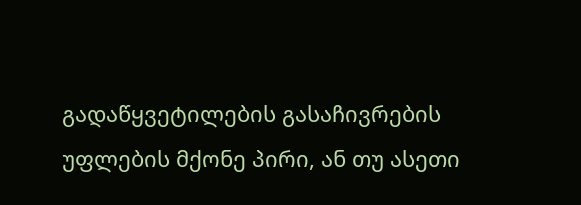გადაწყვეტილების გასაჩივრების უფლების მქონე პირი, ან თუ ასეთი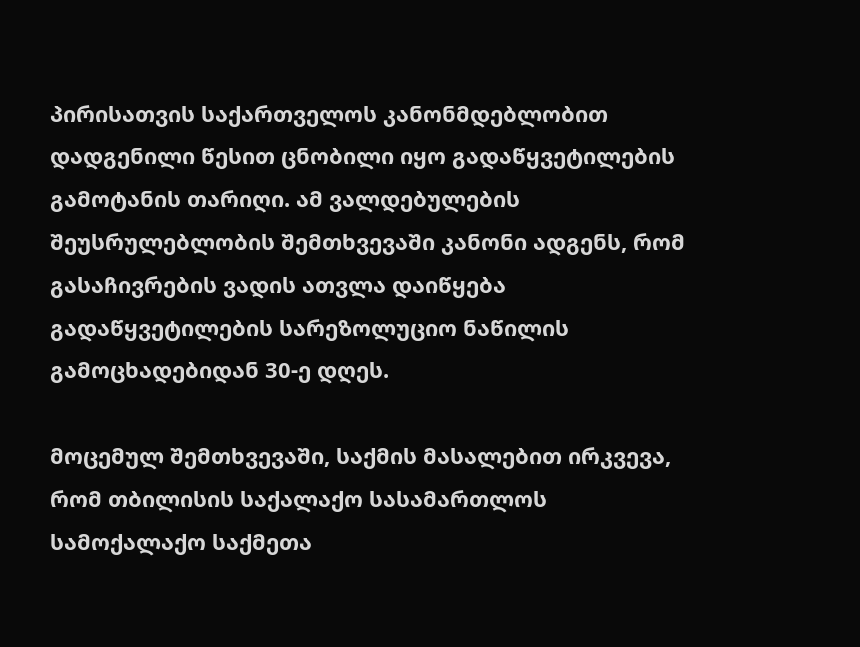პირისათვის საქართველოს კანონმდებლობით დადგენილი წესით ცნობილი იყო გადაწყვეტილების გამოტანის თარიღი. ამ ვალდებულების შეუსრულებლობის შემთხვევაში კანონი ადგენს, რომ გასაჩივრების ვადის ათვლა დაიწყება გადაწყვეტილების სარეზოლუციო ნაწილის გამოცხადებიდან 30-ე დღეს.

მოცემულ შემთხვევაში, საქმის მასალებით ირკვევა, რომ თბილისის საქალაქო სასამართლოს სამოქალაქო საქმეთა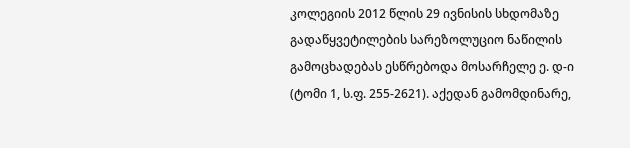კოლეგიის 2012 წლის 29 ივნისის სხდომაზე გადაწყვეტილების სარეზოლუციო ნაწილის გამოცხადებას ესწრებოდა მოსარჩელე ე. დ-ი (ტომი 1, ს.ფ. 255-2621). აქედან გამომდინარე,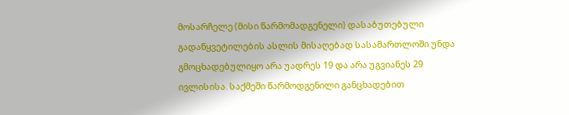მოსარჩელე (მისი წარმომადგენელი) დასაბუთებული გადაწყვეტილების ასლის მისაღებად სასამართლოში უნდა გმოცხადებულიყო არა უადრეს 19 და არა უგვიანეს 29 ივლისისა. საქმეში წარმოდგენილი განცხადებით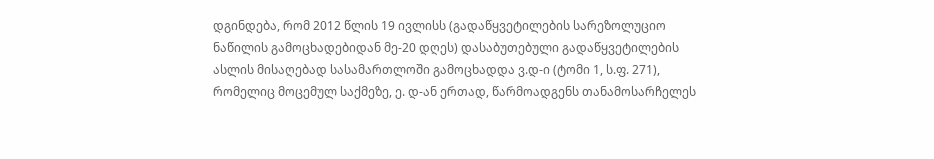დგინდება, რომ 2012 წლის 19 ივლისს (გადაწყვეტილების სარეზოლუციო ნაწილის გამოცხადებიდან მე-20 დღეს) დასაბუთებული გადაწყვეტილების ასლის მისაღებად სასამართლოში გამოცხადდა ვ.დ-ი (ტომი 1, ს.ფ. 271), რომელიც მოცემულ საქმეზე, ე. დ-ან ერთად, წარმოადგენს თანამოსარჩელეს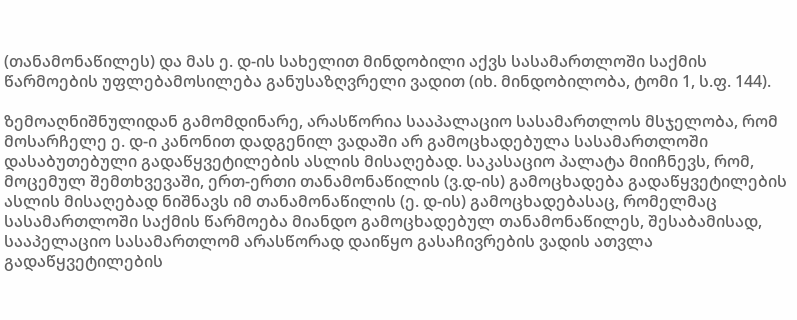(თანამონაწილეს) და მას ე. დ-ის სახელით მინდობილი აქვს სასამართლოში საქმის წარმოების უფლებამოსილება განუსაზღვრელი ვადით (იხ. მინდობილობა, ტომი 1, ს.ფ. 144).

ზემოაღნიშნულიდან გამომდინარე, არასწორია სააპალაციო სასამართლოს მსჯელობა, რომ მოსარჩელე ე. დ-ი კანონით დადგენილ ვადაში არ გამოცხადებულა სასამართლოში დასაბუთებული გადაწყვეტილების ასლის მისაღებად. საკასაციო პალატა მიიჩნევს, რომ, მოცემულ შემთხვევაში, ერთ-ერთი თანამონაწილის (ვ.დ-ის) გამოცხადება გადაწყვეტილების ასლის მისაღებად ნიშნავს იმ თანამონაწილის (ე. დ-ის) გამოცხადებასაც, რომელმაც სასამართლოში საქმის წარმოება მიანდო გამოცხადებულ თანამონაწილეს, შესაბამისად, სააპელაციო სასამართლომ არასწორად დაიწყო გასაჩივრების ვადის ათვლა გადაწყვეტილების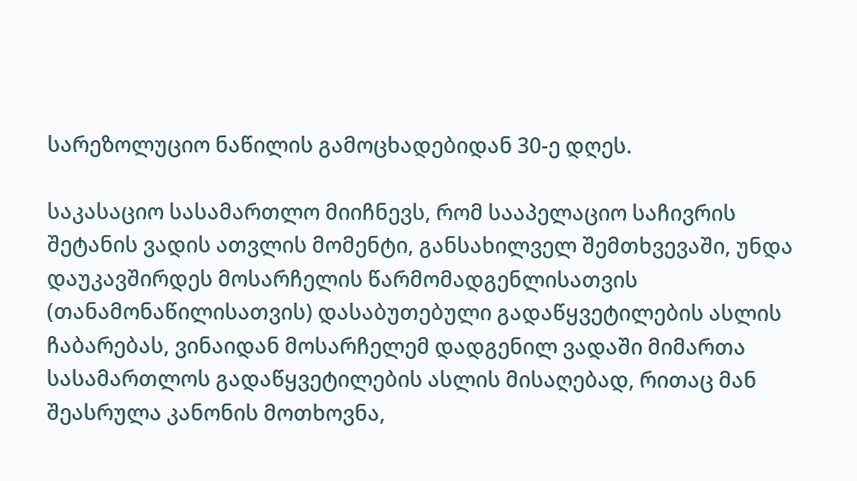სარეზოლუციო ნაწილის გამოცხადებიდან 30-ე დღეს.

საკასაციო სასამართლო მიიჩნევს, რომ სააპელაციო საჩივრის შეტანის ვადის ათვლის მომენტი, განსახილველ შემთხვევაში, უნდა დაუკავშირდეს მოსარჩელის წარმომადგენლისათვის (თანამონაწილისათვის) დასაბუთებული გადაწყვეტილების ასლის ჩაბარებას, ვინაიდან მოსარჩელემ დადგენილ ვადაში მიმართა სასამართლოს გადაწყვეტილების ასლის მისაღებად, რითაც მან შეასრულა კანონის მოთხოვნა,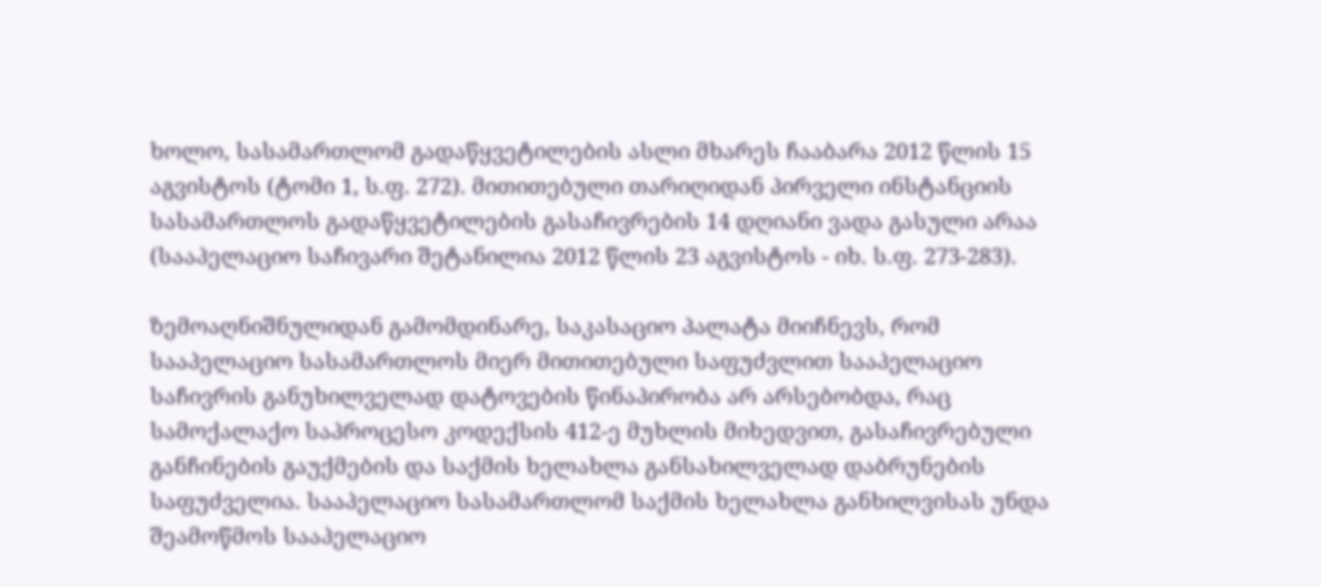ხოლო, სასამართლომ გადაწყვეტილების ასლი მხარეს ჩააბარა 2012 წლის 15 აგვისტოს (ტომი 1, ს.ფ. 272). მითითებული თარიღიდან პირველი ინსტანციის სასამართლოს გადაწყვეტილების გასაჩივრების 14 დღიანი ვადა გასული არაა (სააპელაციო საჩივარი შეტანილია 2012 წლის 23 აგვისტოს - იხ. ს.ფ. 273-283).

ზემოაღნიშნულიდან გამომდინარე, საკასაციო პალატა მიიჩნევს, რომ სააპელაციო სასამართლოს მიერ მითითებული საფუძვლით სააპელაციო საჩივრის განუხილველად დატოვების წინაპირობა არ არსებობდა, რაც სამოქალაქო საპროცესო კოდექსის 412-ე მუხლის მიხედვით, გასაჩივრებული განჩინების გაუქმების და საქმის ხელახლა განსახილველად დაბრუნების საფუძველია. სააპელაციო სასამართლომ საქმის ხელახლა განხილვისას უნდა შეამოწმოს სააპელაციო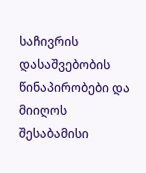საჩივრის დასაშვებობის წინაპირობები და მიიღოს შესაბამისი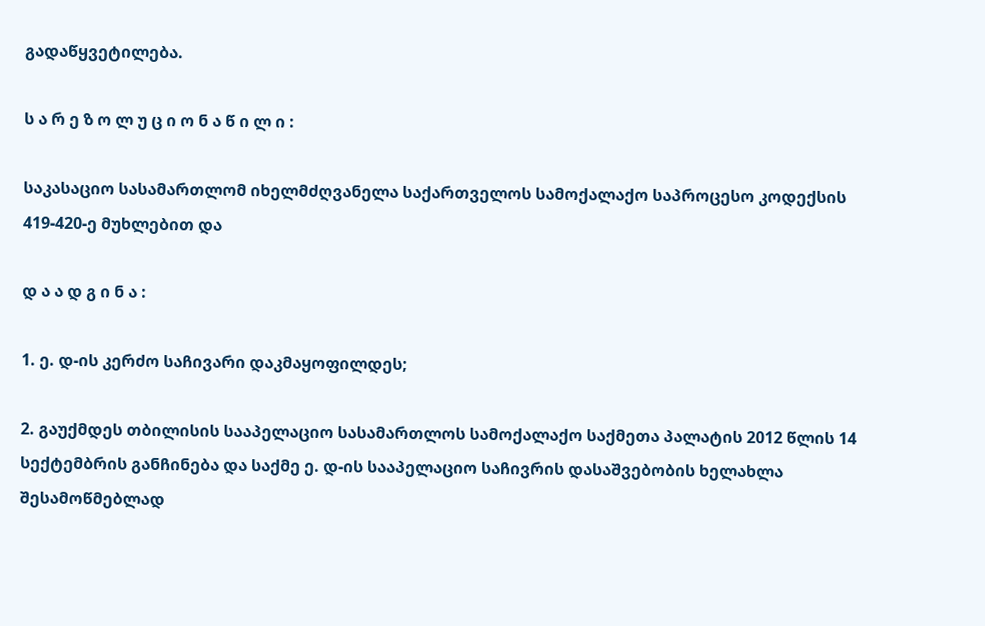გადაწყვეტილება.

ს ა რ ე ზ ო ლ უ ც ი ო ნ ა წ ი ლ ი :

საკასაციო სასამართლომ იხელმძღვანელა საქართველოს სამოქალაქო საპროცესო კოდექსის 419-420-ე მუხლებით და

დ ა ა დ გ ი ნ ა :

1. ე. დ-ის კერძო საჩივარი დაკმაყოფილდეს;

2. გაუქმდეს თბილისის სააპელაციო სასამართლოს სამოქალაქო საქმეთა პალატის 2012 წლის 14 სექტემბრის განჩინება და საქმე ე. დ-ის სააპელაციო საჩივრის დასაშვებობის ხელახლა შესამოწმებლად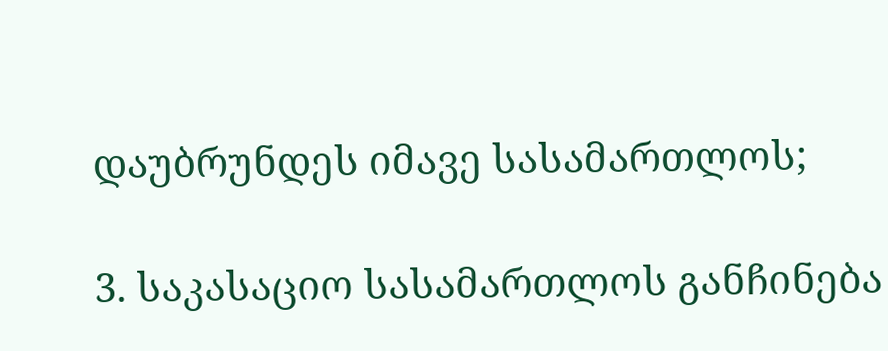დაუბრუნდეს იმავე სასამართლოს;

3. საკასაციო სასამართლოს განჩინება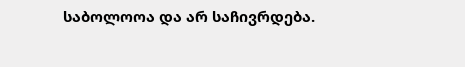საბოლოოა და არ საჩივრდება.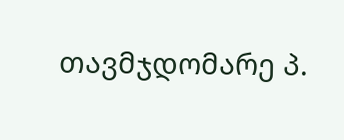თავმჯდომარე პ.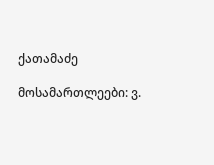ქათამაძე

მოსამართლეები: ვ.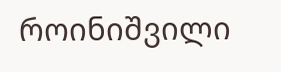როინიშვილი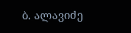ბ. ალავიძე